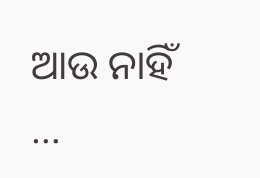ଆଉ ନାହିଁ …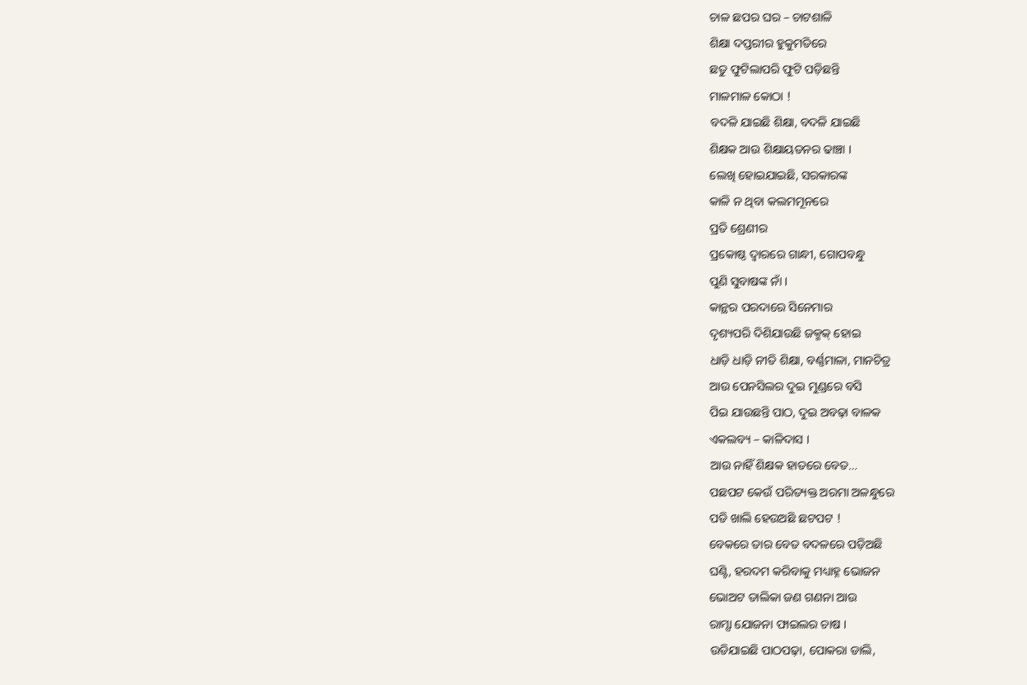ଚାଳ ଛପର ଘର – ଚାଟଶାଳି
ଶିକ୍ଷା ଦପ୍ତରୀର ହୁକୁମତିରେ
ଛତୁ ଫୁଟିଲାପରି ଫୁଟି ପଡ଼ିଛନ୍ତି
ମାଳମାଳ କୋଠା !
ବଦଳି ଯାଇଛି ଶିକ୍ଷା, ବଦଳି ଯାଇଛି
ଶିକ୍ଷକ ଆଉ ଶିକ୍ଷାୟତନର ଢାଞ୍ଚା ।
ଲେଖି ହୋଇଯାଇଛି, ସରକାରଙ୍କ
କାଳି ନ ଥିବା କଲମମୂନରେ
ପ୍ରତି ଶ୍ରେଣୀର
ପ୍ରକୋଷ୍ଠ ଦ୍ୱାରରେ ଗାନ୍ଧୀ, ଗୋପବନ୍ଧୁ
ପୁଣି ସୁବାଷଙ୍କ ନାଁ ।
କାନ୍ଥର ପରଦାରେ ସିନେମାର
ଦୃଶ୍ୟପରି ଦିଶିଯାଉଛି ଜକ୍ମକ୍ ହୋଇ
ଧାଡ଼ି ଧାଡ଼ି ନୀତି ଶିକ୍ଷା, ବର୍ଣ୍ଣମାଳା, ମାନଚିତ୍ର
ଆଉ ପେନସିଲର ଦୁଇ ମୁଣ୍ଡରେ ବସି
ପିଇ ଯାଉଛନ୍ତି ପାଠ, ଦୁଇ ଅବଢ଼ା ବାଳକ
ଏକଲବ୍ୟ – କାଳିଦାସ ।
ଆଉ ନାହିଁ ଶିକ୍ଷକ ହାତରେ ବେତ…
ପଛପଟ କେଉଁ ପରିତ୍ୟକ୍ତ ଅରମା ଅଳନ୍ଧୁରେ
ପଡି ଖାଲି ହେଉଅଛି ଛଟପଟ !
ବେକରେ ତାର ବେତ ବଦଳରେ ପଡ଼ିଅଛି
ଘଣ୍ଟି, ହରଦମ କରିବାକୁ ମଧ୍ୟାହ୍ନ ଭୋଜନ
ଭୋଅଟ ତାଲିକା ଜଣ ଗଣନା ଆଉ
ରାମ୍ସା ଯୋଜନା ଫାଇଲର ଚାଷ ।
ଉଡିଯାଇଛି ପାଠପଢ଼ା, ପୋକରା ଡାଲି,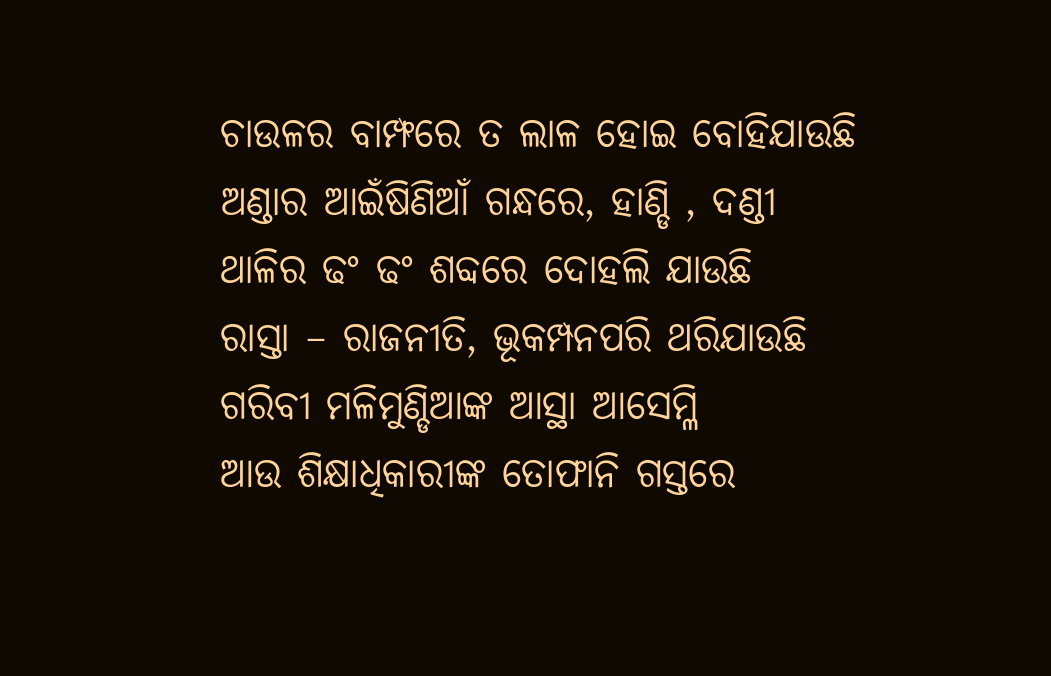ଚାଉଳର ବାମ୍ଫରେ ତ ଲାଳ ହୋଇ ବୋହିଯାଉଛି
ଅଣ୍ଡାର ଆଇଁଷିଣିଆଁ ଗନ୍ଧରେ, ହାଣ୍ଡି , ଦଣ୍ଡୀ
ଥାଳିର ଢଂ ଢଂ ଶବ୍ଦରେ ଦୋହଲି ଯାଉଛି
ରାସ୍ତା – ରାଜନୀତି, ଭୂକମ୍ପନପରି ଥରିଯାଉଛି
ଗରିବୀ ମଳିମୁଣ୍ଡିଆଙ୍କ ଆସ୍ଥା ଆସେମ୍ଳି
ଆଉ ଶିକ୍ଷାଧିକାରୀଙ୍କ ତୋଫାନି ଗସ୍ତରେ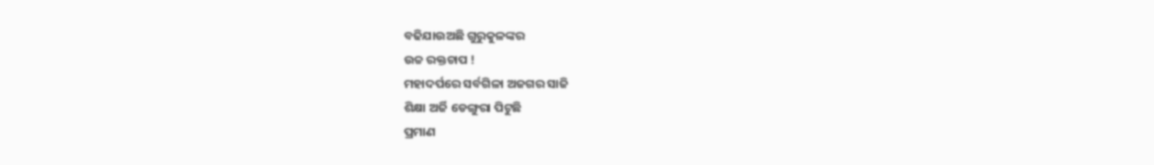ବଢିଯାଉଅଛି ଗୁରୁକୁଳଙ୍କର
ଉଚ୍ଚ ରକ୍ତଚାପ !
ମହାଦର୍ପରେ ସର୍ବଗିଳା ଅଜଗର ସାଜି
ଶିକ୍ଷା ଅର୍ଜି ଡେଙ୍ଗୁରା ପିଟୁଛି
ପ୍ରମାଣ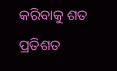କରିବାକୁ ଶତ ପ୍ରତିଶତ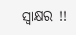ସ୍ଵାକ୍ଷର !!